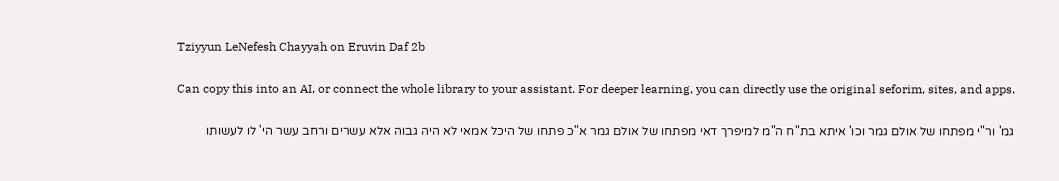Tziyyun LeNefesh Chayyah on Eruvin Daf 2b

Can copy this into an AI, or connect the whole library to your assistant. For deeper learning, you can directly use the original seforim, sites, and apps.

גמ' ור"י מפתחו של אולם גמר וכו' איתא בת"ח ה"מ למיפרך דאי מפתחו של אולם גמר א"כ פתחו של היכל אמאי לא היה גבוה אלא עשרים ורחב עשר הי' לו לעשותו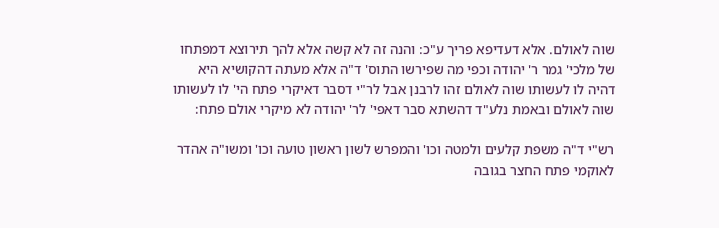שוה לאולם. אלא דעדיפא פריך ע"כ: והנה זה לא קשה אלא להך תירוצא דמפתחו של מלכי' גמר ר' יהודה וכפי מה שפירשו התוס' ד"ה אלא מעתה דהקושיא היא דהיה לו לעשותו שוה לאולם זהו לרבנן אבל לר"י דסבר דאיקרי פתח הי' לו לעשותו שוה לאולם ובאמת נלע"ד דהשתא סבר דאפי' לר' יהודה לא מיקרי אולם פתח:

רש"י ד"ה משפת קלעים ולמטה וכו' והמפרש לשון ראשון טועה וכו' ומשו"ה אהדר לאוקמי פתח החצר בגובה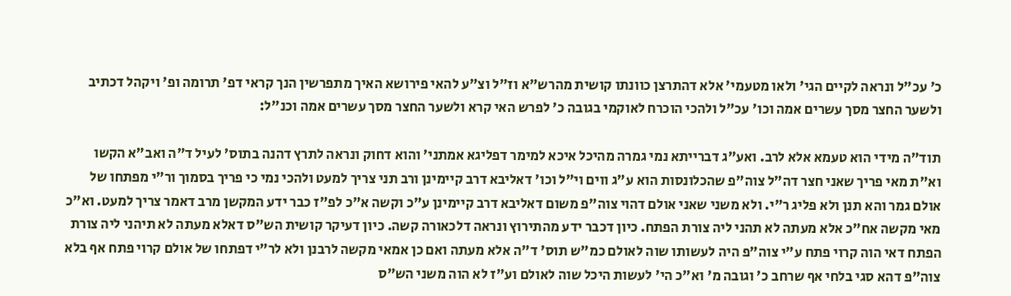כ' עכ"ל ונראה לקיים הגי' ולאו מטעמי' אלא דהתרצן כוונתו קושית מהרש"א וז"ל וצ"ע להאי פירושא האיך מתפרשין הנך קראי דפ' תרומה ופ' ויקהל דכתיב ולשער החצר מסך עשרים אמה וכו' עכ"ל ולהכי הוכרח לאוקמי בגובה כ' לפרש האי קרא ולשער החצר מסך עשרים אמה וכנ"ל:

תוד"ה מידי הוא טעמא אלא לרב. ואע"ג דברייתא נמי גמרה מהיכל איכא למימר דפליגא אמתני' והוא דחוק ונראה לתרץ דהנה בתוס' לעיל ד"ה ואב"א הקשו וא"ת מאי פריך שאני חצר דה"ל צוה"פ שהכלונסות הוא ע"ג ווים וי"ל וכו' דאליבא דרב קיימינן ורב תני צריך למעט ולהכי נמי כי פריך בסמוך ור"י מפתחו של אולם גמר והא תנן ולא פליג ר"י. ולא משני שאני אולם דהוי צוה"פ משום דאליבא דרב קיימינן ע"כ וקשה א"כ לפ"ז כבר ידע המקשן מרב דאמר צריך למעט. וא"כ מאי מקשה אח"כ אלא מעתה לא תהני ליה צורת הפתח. כיון דכבר ידע מהתירוץ ונראה דלכאורה קשה. כיון דעיקר קושית הש"ס דאלא מעתה לא תיהני ליה צורת הפתח דאי הוה קרוי פתח ע"י צוה"פ היה לעשותו שוה לאולם כמ"ש תוס' ד"ה אלא מעתה ואם כן אמאי מקשה לרבנן ולא לר"י דפתחו של אולם קרוי פתח אף בלא צוה"פ דהא סגי בלחי אף שרחב כ' וגובה מ' וא"כ הי' לעשות היכל שוה לאולם וע"ז לא הוה משני הש"ס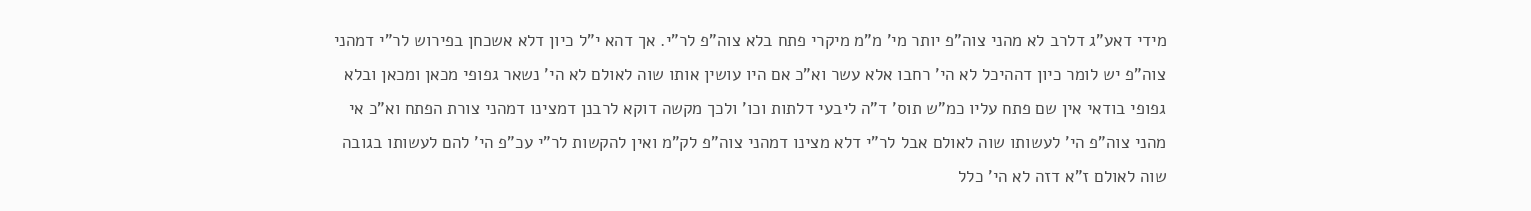מידי דאע"ג דלרב לא מהני צוה"פ יותר מי' מ"מ מיקרי פתח בלא צוה"פ לר"י. אך דהא י"ל כיון דלא אשכחן בפירוש לר"י דמהני צוה"פ יש לומר כיון דההיכל לא הי' רחבו אלא עשר וא"כ אם היו עושין אותו שוה לאולם לא הי' נשאר גפופי מכאן ומכאן ובלא גפופי בודאי אין שם פתח עליו כמ"ש תוס' ד"ה ליבעי דלתות וכו' ולכך מקשה דוקא לרבנן דמצינו דמהני צורת הפתח וא"כ אי מהני צוה"פ הי' לעשותו שוה לאולם אבל לר"י דלא מצינו דמהני צוה"פ לק"מ ואין להקשות לר"י עכ"פ הי' להם לעשותו בגובה שוה לאולם ז"א דזה לא הי' כלל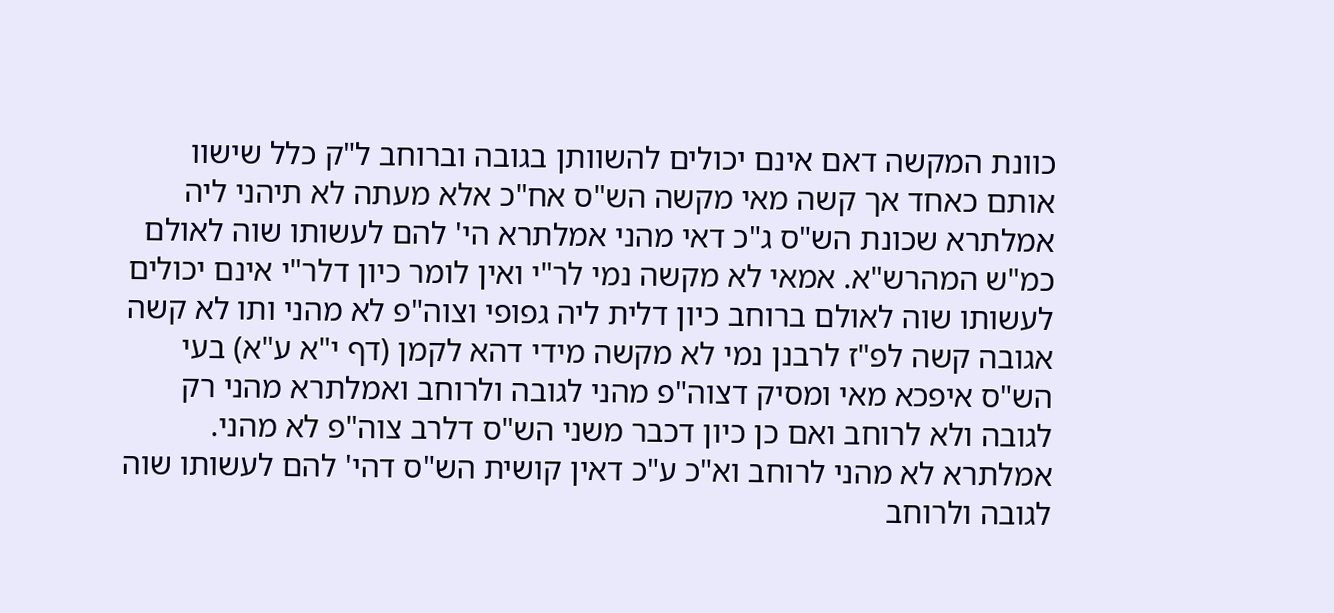כוונת המקשה דאם אינם יכולים להשוותן בגובה וברוחב ל"ק כלל שישוו אותם כאחד אך קשה מאי מקשה הש"ס אח"כ אלא מעתה לא תיהני ליה אמלתרא שכונת הש"ס ג"כ דאי מהני אמלתרא הי' להם לעשותו שוה לאולם כמ"ש המהרש"א. אמאי לא מקשה נמי לר"י ואין לומר כיון דלר"י אינם יכולים לעשותו שוה לאולם ברוחב כיון דלית ליה גפופי וצוה"פ לא מהני ותו לא קשה אגובה קשה לפ"ז לרבנן נמי לא מקשה מידי דהא לקמן (דף י"א ע"א) בעי הש"ס איפכא מאי ומסיק דצוה"פ מהני לגובה ולרוחב ואמלתרא מהני רק לגובה ולא לרוחב ואם כן כיון דכבר משני הש"ס דלרב צוה"פ לא מהני. אמלתרא לא מהני לרוחב וא"כ ע"כ דאין קושית הש"ס דהי' להם לעשותו שוה לגובה ולרוחב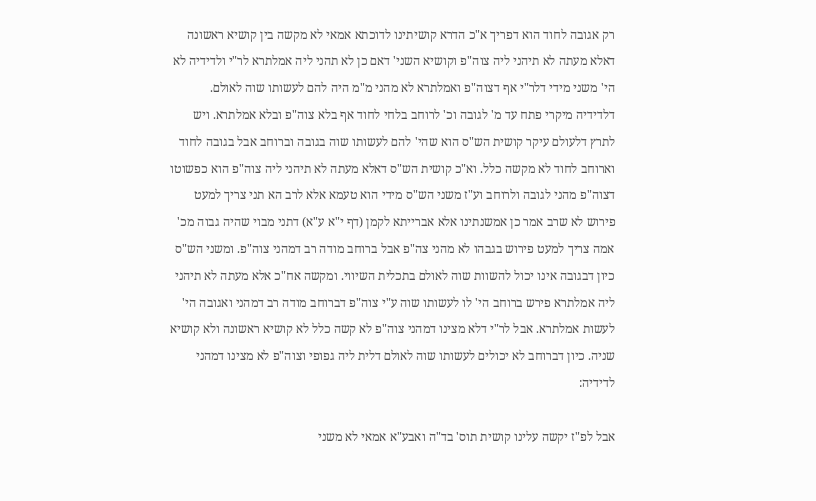רק אגובה לחוד הוא דפריך א"כ הדרא קושיתינו לדוכתא אמאי לא מקשה בין קושיא ראשונה דאלא מעתה לא תיהני ליה צוה"פ וקושיא השני' דאם כן לא תהני ליה אמלתרא לר"י ולדידיה לא הי' משני מידי דלר"י אף דצוה"פ ואמלתרא לא מהני מ"מ היה להם לעשותו שוה לאולם. דלדידיה מיקרי פתח עד מ' לגובה וכ' לרוחב בלחי לחוד אף בלא צוה"פ ובלא אמלתרא. ויש לתרץ דלעולם עיקר קושית הש"ס הוא שהי' להם לעשותו שוה בגובה וברוחב אבל בגובה לחוד וארוחב לחוד לא מקשה כלל. וא"כ קושית הש"ס דאלא מעתה לא תיהני ליה צוה"פ הוא כפשוטו דצוה"פ מהני לגובה ולרוחב וע"ז משני הש"ס מידי הוא טעמא אלא לרב הא תני צריך למעט פירוש לא שרב אמר כן אמשנתינו אלא אברייתא לקמן (דף י"א ע"א) דתני מבוי שהיה גבוה מכ' אמה צריך למעט פירוש בגבהו לא מהני צה"פ אבל ברוחב מודה רב דמהני צוה"פ. ומשני הש"ס כיון דבגובה אינו יכול להשוות שוה לאולם בתכלית השיווי. ומקשה אח"כ אלא מעתה לא תיהני ליה אמלתרא פירש ברוחב הי' לו לעשותו שוה ע"י צוה"פ דברוחב מודה רב דמהני ואגובה הי' לעשות אמלתרא. אבל לר"י דלא מצינו דמהני צוה"פ לא קשה כלל לא קושיא ראשונה ולא קושיא שניה. כיון דברוחב לא יכולים לעשותו שוה לאולם דלית ליה גפופי וצוה"פ לא מצינו דמהני לדידיה:

אבל לפ"ז יקשה עלינו קושית תוס' בד"ה ואבע"א אמאי לא משני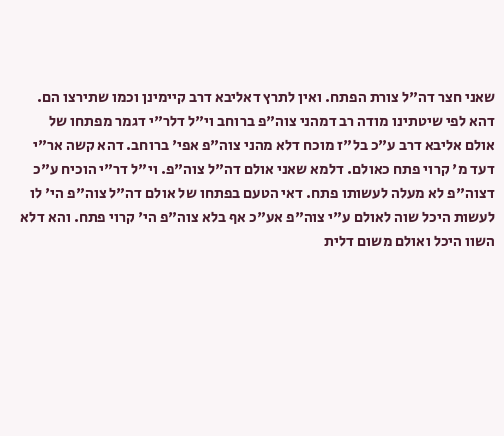שאני חצר דה"ל צורת הפתח. ואין לתרץ דאליבא דרב קיימינן וכמו שתירצו הם. דהא לפי שיטתינו מודה רב דמהני צוה"פ ברוחב וי"ל דלר"י דגמר מפתחו של אולם אליבא דרב ע"כ בל"ז מוכח דלא מהני צוה"פ אפי' ברוחב. דהא קשה אר"י דעד מ' קרוי פתח כאולם. דלמא שאני אולם דה"ל צוה"פ. וי"ל דר"י הוכיח ע"כ דצוה"פ לא מעלה לעשותו פתח. דאי הטעם בפתחו של אולם דה"ל צוה"פ הי' לו לעשות היכל שוה לאולם ע"י צוה"פ אע"כ אף בלא צוה"פ הי' קרוי פתח. והא דלא השוו היכל ואולם משום דלית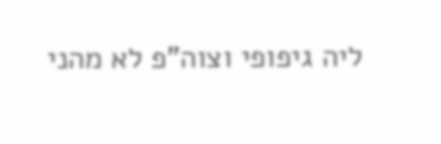ליה גיפופי וצוה"פ לא מהני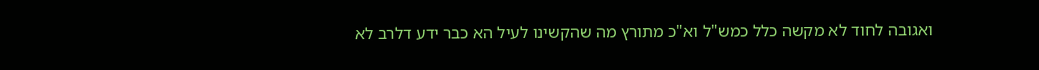ואגובה לחוד לא מקשה כלל כמש"ל וא"כ מתורץ מה שהקשינו לעיל הא כבר ידע דלרב לא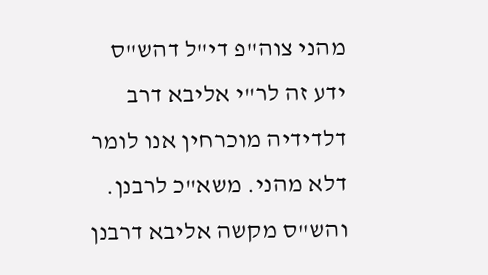מהני צוה"פ די"ל דהש"ס ידע זה לר"י אליבא דרב דלדידיה מוכרחין אנו לומר דלא מהני. משא"כ לרבנן. והש"ס מקשה אליבא דרבנן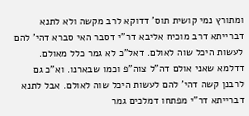ומתורץ נמי קושית תוס' דדוקא לרב מקשה ולא לתנא דברייתא דרב מוכיח אליבא דר"י דסבר האי סברא דהי' להם לעשות היכל שוה לאולם. דאל"כ לא גמר כלל מאולם. דדלמא שאני אולם דה"ל צוה"פ וכמו שבארנו. וא"כ גם לרבנן קשה דהי' להם לעשות היכל שוה לאולם. אבל לתנא דברייתא דר"י מפתחו דמלכים גמר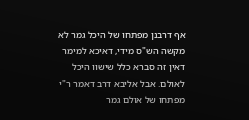אף דרבנן מפתחו של היכל גמר לא מקשה הש"ס מידי, דאיכא למימר דאין זה סברא כלל שישוו היכל לאולם. אבל אליבא דרב דאמר ר"י מפתחו של אולם גמר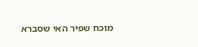מוכח שפיר האי שסברא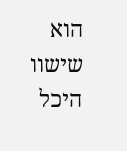הוא שישוו היכל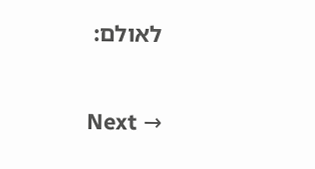לאולם:

Next →